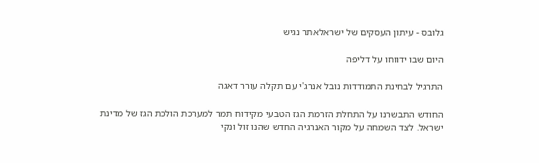גלובס - עיתון העסקים של ישראלאתר נגיש

היום שבו ידווחו על דליפה

התרגיל לבחינת התמודדות נובל אנרג'י עם תקלה עורר דאגה

החודש התבשרנו על התחלת הזרמת הגז הטבעי מקידוח תמר למערכת הולכת הגז של מדינת ישראל. לצד השמחה על מקור האנרגיה החדש שהנו זול ונקי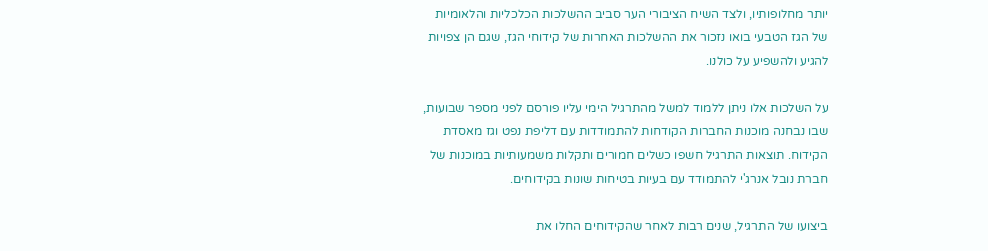יותר מחלופותיו, ולצד השיח הציבורי הער סביב ההשלכות הכלכליות והלאומיות של הגז הטבעי בואו נזכור את ההשלכות האחרות של קידוחי הגז, שגם הן צפויות להגיע ולהשפיע על כולנו.

על השלכות אלו ניתן ללמוד למשל מהתרגיל הימי עליו פורסם לפני מספר שבועות, שבו נבחנה מוכנות החברות הקודחות להתמודדות עם דליפת נפט וגז מאסדת הקידוח. תוצאות התרגיל חשפו כשלים חמורים ותקלות משמעותיות במוכנות של חברת נובל אנרג'י להתמודד עם בעיות בטיחות שונות בקידוחים.

ביצועו של התרגיל, שנים רבות לאחר שהקידוחים החלו את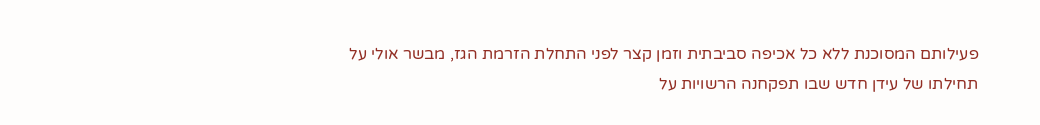פעילותם המסוכנת ללא כל אכיפה סביבתית וזמן קצר לפני התחלת הזרמת הגז, מבשר אולי על תחילתו של עידן חדש שבו תפקחנה הרשויות על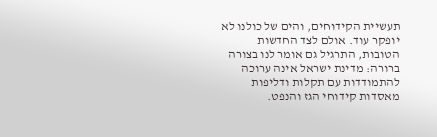תעשיית הקידוחים, והים של כולנו לא יופקר עוד. אולם לצד החדשות הטובות, התרגיל גם אומר לנו בצורה ברורה: מדינת ישראל אינה ערוכה להתמודדות עם תקלות ודליפות מאסדות קידוחי הגז והנפט.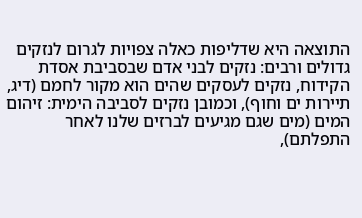התוצאה היא שדליפות כאלה צפויות לגרום לנזקים גדולים ורבים: נזקים לבני אדם שבסביבת אסדת הקידוח, נזקים לעסקים שהים הוא מקור לחמם (דיג, תיירות ים וחוף), וכמובן נזקים לסביבה הימית: זיהום המים (מים שגם מגיעים לברזים שלנו לאחר התפלתם),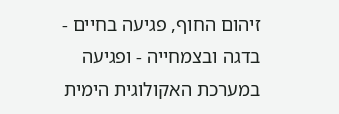זיהום החוף, פגיעה בחיים - בדגה ובצמחייה - ופגיעה במערכת האקולוגית הימית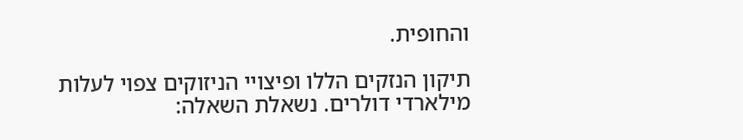והחופית.

תיקון הנזקים הללו ופיצויי הניזוקים צפוי לעלות מילארדי דולרים. נשאלת השאלה: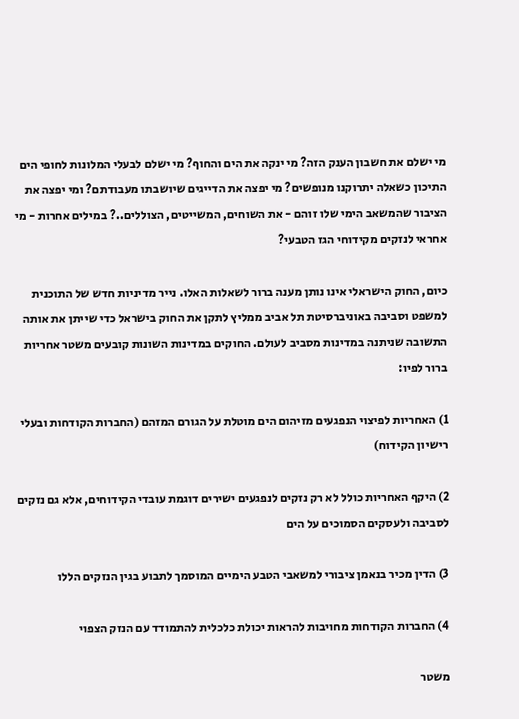מי ישלם את חשבון הענק הזה? מי ינקה את הים והחוף? מי ישלם לבעלי המלונות לחופי הים התיכון כשאלה יתרוקנו מנופשים? מי יפצה את הדייגים שיושבתו מעבודתם? ומי יפצה את הציבור שהמשאב הימי שלו זוהם - את השוחים, המשייטים, הצוללים..? במילים אחרות - מי אחראי לנזקים מקידוחי הגז הטבעי?

כיום, החוק הישראלי אינו נותן מענה ברור לשאלות האלו. נייר מדיניות חדש של התוכנית למשפט וסביבה באוניברסיטת תל אביב ממליץ לתקן את החוק בישראל כדי שייתן את אותה התשובה שניתנה במדינות מסביב לעולם. החוקים במדינות השונות קובעים משטר אחריות ברור לפיו:

1) האחריות לפיצוי הנפגעים מזיהום הים מוטלת על הגורם המזהם (החברות הקודחות ובעלי רישיון הקידוח)

2) היקף האחריות כולל לא רק נזקים לנפגעים ישירים דוגמת עובדי הקידוחים, אלא גם נזקים לסביבה ולעסקים הסמוכים על הים

3) הדין מכיר בנאמן ציבורי למשאבי הטבע הימיים המוסמך לתבוע בגין הנזקים הללו

4) החברות הקודחות מחויבות להראות יכולת כלכלית להתמודד עם הנזק הצפוי

משטר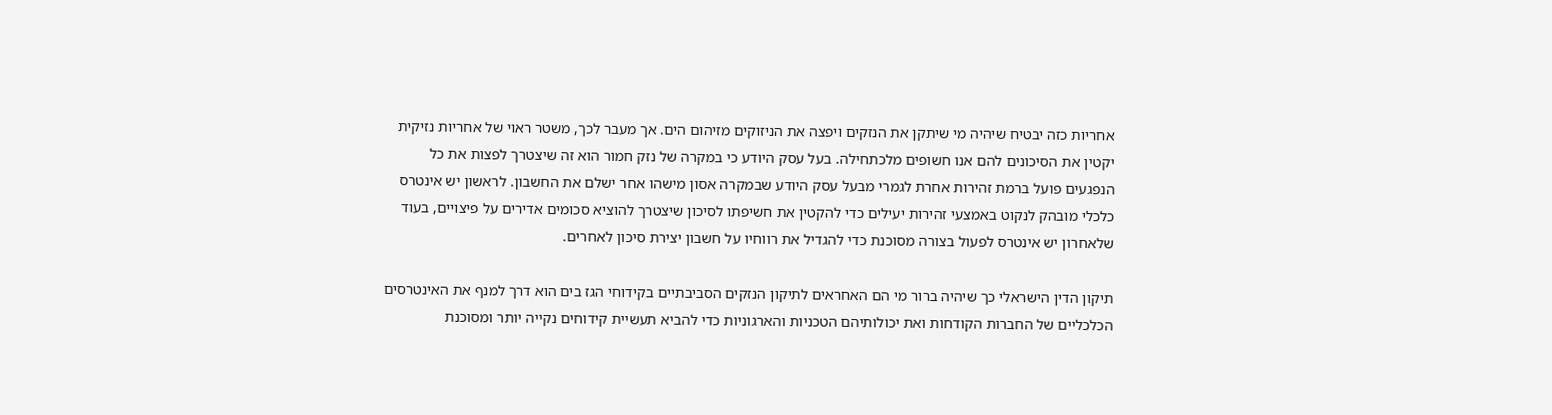אחריות כזה יבטיח שיהיה מי שיתקן את הנזקים ויפצה את הניזוקים מזיהום הים. אך מעבר לכך, משטר ראוי של אחריות נזיקית יקטין את הסיכונים להם אנו חשופים מלכתחילה. בעל עסק היודע כי במקרה של נזק חמור הוא זה שיצטרך לפצות את כל הנפגעים פועל ברמת זהירות אחרת לגמרי מבעל עסק היודע שבמקרה אסון מישהו אחר ישלם את החשבון. לראשון יש אינטרס כלכלי מובהק לנקוט באמצעי זהירות יעילים כדי להקטין את חשיפתו לסיכון שיצטרך להוציא סכומים אדירים על פיצויים, בעוד שלאחרון יש אינטרס לפעול בצורה מסוכנת כדי להגדיל את רווחיו על חשבון יצירת סיכון לאחרים.

תיקון הדין הישראלי כך שיהיה ברור מי הם האחראים לתיקון הנזקים הסביבתיים בקידוחי הגז בים הוא דרך למנף את האינטרסים הכלכליים של החברות הקודחות ואת יכולותיהם הטכניות והארגוניות כדי להביא תעשיית קידוחים נקייה יותר ומסוכנת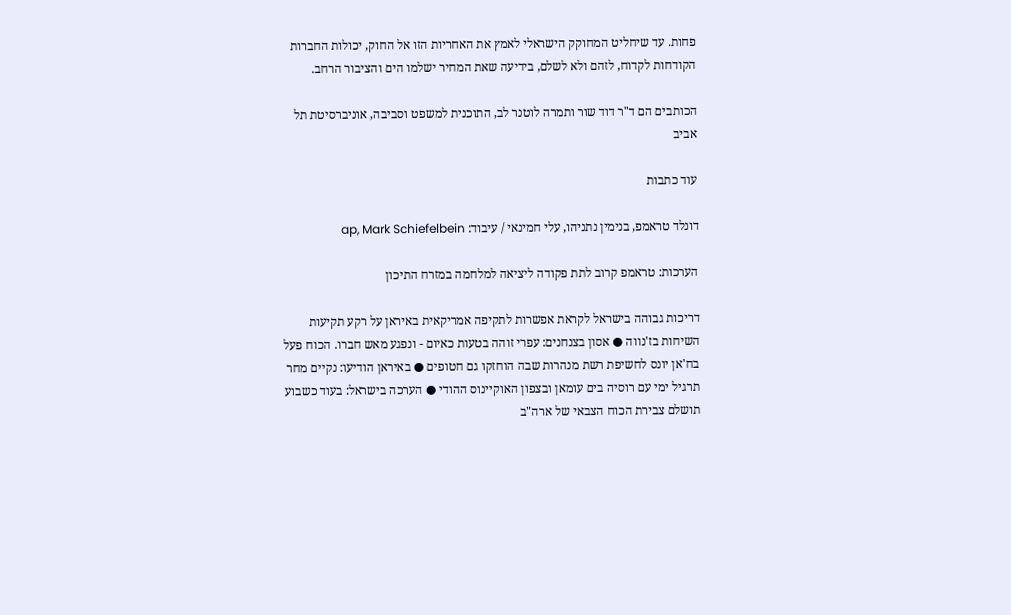פחות. עד שיחליט המחוקק הישראלי לאמץ את האחריות הזו אל החוק, יכולות החברות הקודחות לקדוח, לזהם ולא לשלם, בידיעה שאת המחיר ישלמו הים והציבור הרחב.

הכותבים הם ד"ר דוד שור ותמרה לוטנר לב, התוכנית למשפט וסביבה, אוניברסיטת תל אביב

עוד כתבות

דונלד טראמפ, בנימין נתניהו, עלי חמינאי / עיבוד: ap, Mark Schiefelbein

הערכות: טראמפ קרוב לתת פקודה ליציאה למלחמה במזרח התיכון

דריכות גבוהה בישראל לקראת אפשרות לתקיפה אמריקאית באיראן על רקע תקיעות השיחות בז'נווה ● אסון בצנחנים: עפרי זוהה בטעות כאיום - ונפגע מאש חברו. הכוח פעל בח'אן יונס לחשיפת רשת מנהרות שבה הוחזקו גם חטופים ● באיראן הודיעו: נקיים מחר תרגיל ימי עם רוסיה בים עומאן ובצפון האוקיינוס ההודי ● הערכה בישראל: בעוד כשבוע תושלם צבירת הכוח הצבאי של ארה"ב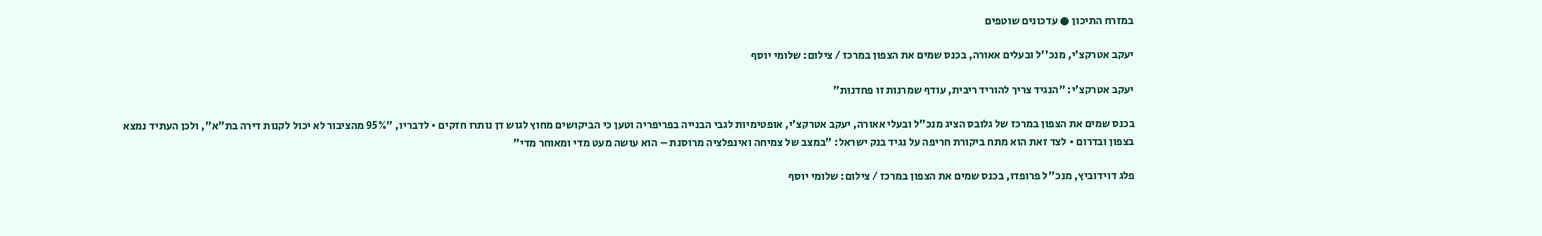במזרח התיכון ● עדכונים שוטפים

יעקב אטרקצ'י, מנכ''ל ובעלים אאורה, בכנס שמים את הצפון במרכז / צילום: שלומי יוסף

יעקב אטרקצ'י: "הנגיד צריך להוריד ריבית, עודף שמרנות זו פחדנות"

בכנס שמים את הצפון במרכז של גלובס הציג מנכ"ל ובעלי אאורה, יעקב אטרקצ'י, אופטימיות לגבי הבנייה בפריפריה וטען כי הביקושים מחוץ לגוש דן נותרו חזקים • לדבריו, "95% מהציבור לא יכול לקנות דירה בת"א", ולכן העתיד נמצא בצפון ובדרום • לצד זאת הוא מתח ביקורת חריפה על נגיד בנק ישראל: "במצב של צמיחה ואינפלציה מרוסנת – הוא עושה מעט מדי ומאוחר מדי"

פלג דוידוביץ, מנכ''ל פרופדו, בכנס שמים את הצפון במרכז / צילום: שלומי יוסף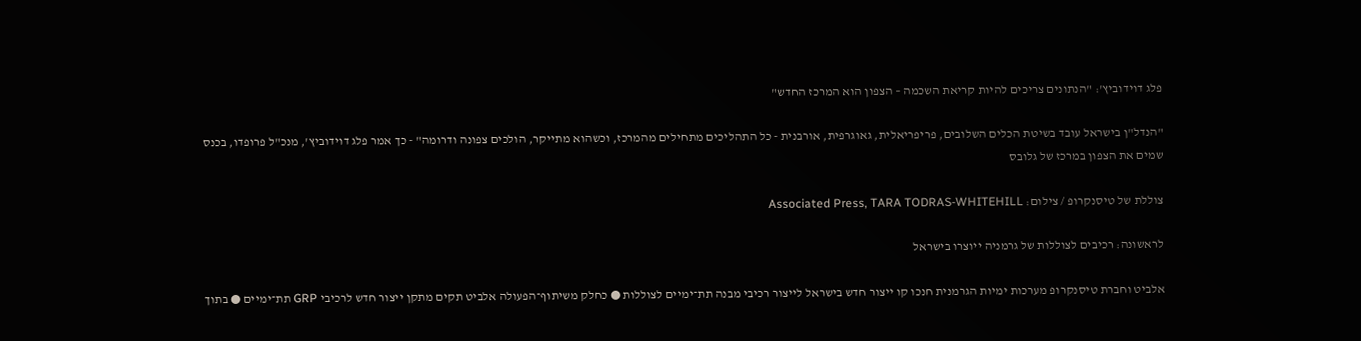פלג דוידוביץ': "הנתונים צריכים להיות קריאת השכמה – הצפון הוא המרכז החדש"

"הנדל"ן בישראל עובד בשיטת הכלים השלובים, פריפריאלית, גאוגרפית, אורבנית - כל התהליכים מתחילים מהמרכז, וכשהוא מתייקר, הולכים צפונה ודרומה" - כך אמר פלג דוידוביץ', מנכ"ל פרופדו, בכנס שמים את הצפון במרכז של גלובס

צוללת של טיסנקרופ / צילום: Associated Press, TARA TODRAS-WHITEHILL

לראשונה: רכיבים לצוללות של גרמניה ייוצרו בישראל

אלביט וחברת טיסנקרופ מערכות ימיות הגרמנית חנכו קו ייצור חדש בישראל לייצור רכיבי מבנה תת־ימיים לצוללות ● כחלק משיתוף־הפעולה אלביט תקים מתקן ייצור חדש לרכיבי GRP תת־ימיים ● בתוך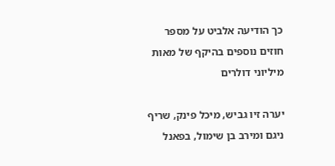כך הודיעה אלביט על מספר חוזים נוספים בהיקף של מאות מיליוני דולרים

יערה זיו גביש, מיכל פינק, שריף ניגם ומירב בן שימול, בפאנל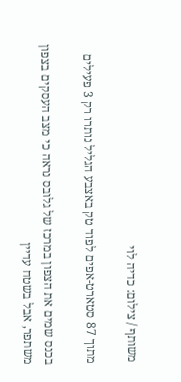משותף / צילום: כדיה לוי

מתוך 87 סטארט-אפים לפוד טק באצבע הגליל נותרו רק 3 פעילים

בכנס שמים את הצפון במרכז של גלובס נראה כי מצב העסקים בצפון משתפר, אבל בשטח עדיין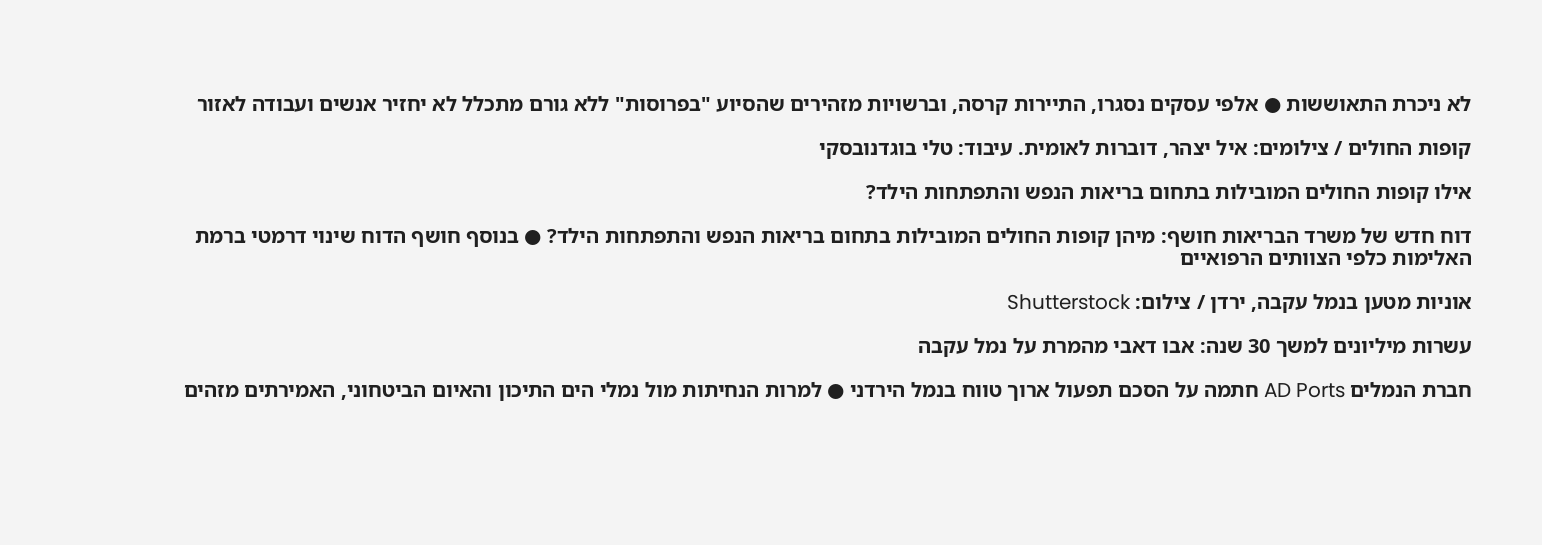לא ניכרת התאוששות ● אלפי עסקים נסגרו, התיירות קרסה, וברשויות מזהירים שהסיוע "בפרוסות" ללא גורם מתכלל לא יחזיר אנשים ועבודה לאזור

קופות החולים / צילומים: איל יצהר, דוברות לאומית. עיבוד: טלי בוגדנובסקי

אילו קופות החולים המובילות בתחום בריאות הנפש והתפתחות הילד?

דוח חדש של משרד הבריאות חושף: מיהן קופות החולים המובילות בתחום בריאות הנפש והתפתחות הילד? ● בנוסף חושף הדוח שינוי דרמטי ברמת האלימות כלפי הצוותים הרפואיים

אוניות מטען בנמל עקבה, ירדן / צילום: Shutterstock

עשרות מיליונים למשך 30 שנה: אבו דאבי מהמרת על נמל עקבה

חברת הנמלים AD Ports חתמה על הסכם תפעול ארוך טווח בנמל הירדני ● למרות הנחיתות מול נמלי הים התיכון והאיום הביטחוני, האמירתים מזהים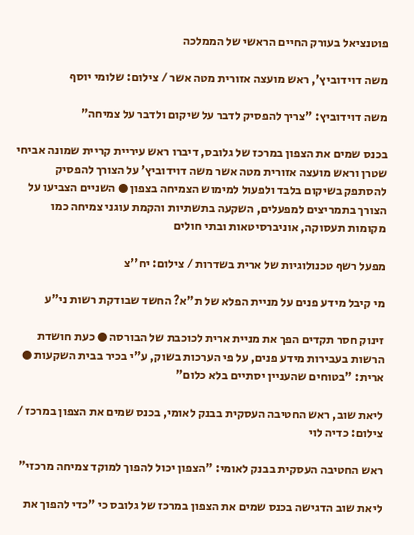פוטנציאל בעורק החיים הראשי של הממלכה

משה דוידוביץ', ראש מועצה אזורית מטה אשר / צילום: שלומי יוסף

משה דוידוביץ: "צריך להפסיק לדבר על שיקום ולדבר על צמיחה"

בכנס שמים את הצפון במרכז של גלובס, דיברו ראש עיריית קריית שמונה אביחי שטרן וראש מועצה אזורית מטה אשר משה דוידוביץ’ על הצורך להפסיק להסתפק בשיקום בלבד ולפעול למימוש הצמיחה בצפון ● השניים הצביעו על הצורך בתמריצים למפעלים, השקעה בתשתיות והקמת עוגני צמיחה כמו מקומות תעסוקה, אוניברסיטאות ובתי חולים

מפעל רשף טכנולוגיות של ארית בשדרות / צילום: יח''צ

מי קיבל מידע פנים על מניית הפלא של ת"א? החשד שבודקת רשות ני"ע

זינוק חסר תקדים הפך את מניית ארית לכוכבת של הבורסה ● כעת חושדת הרשות בעבירות מידע פנים, על פי הערכות בשוק, ע"י בכיר בבית השקעות ● ארית: "בטוחים שהעניין יסתיים בלא כלום"

ליאת שוב, ראש החטיבה העסקית בבנק לאומי, בכנס שמים את הצפון במרכז / צילום: כדיה לוי

ראש החטיבה העסקית בבנק לאומי: "הצפון יכול להפוך למוקד צמיחה מרכזי"

ליאת שוב הדגישה בכנס שמים את הצפון במרכז של גלובס כי "כדי להפוך את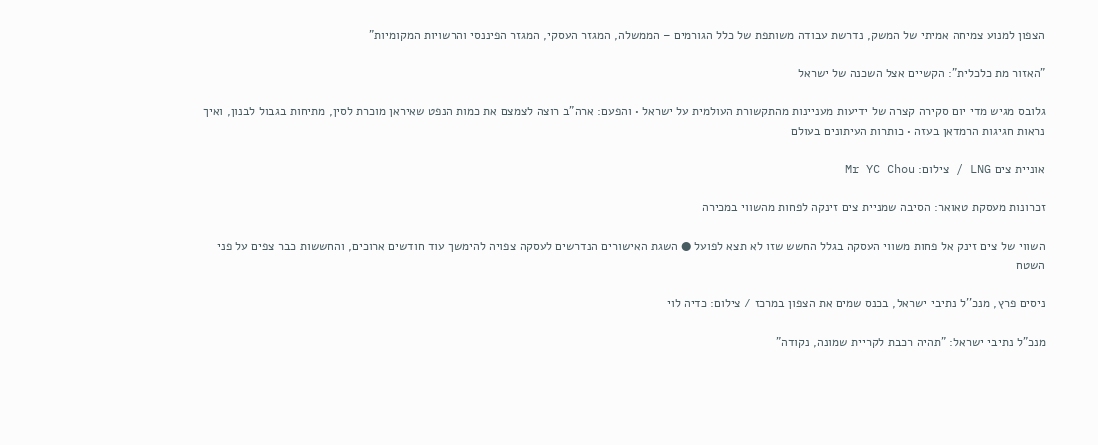הצפון למנוע צמיחה אמיתי של המשק, נדרשת עבודה משותפת של כלל הגורמים – הממשלה, המגזר העסקי, המגזר הפיננסי והרשויות המקומיות"

"האזור מת כלכלית": הקשיים אצל השכנה של ישראל

גלובס מגיש מדי יום סקירה קצרה של ידיעות מעניינות מהתקשורת העולמית על ישראל • והפעם: ארה"ב רוצה לצמצם את כמות הנפט שאיראן מוכרת לסין, מתיחות בגבול לבנון, ואיך נראות חגיגות הרמדאן בעזה • כותרות העיתונים בעולם

אוניית צים LNG / צילום: Mr YC Chou

זכרונות מעסקת טאואר: הסיבה שמניית צים זינקה לפחות מהשווי במכירה

השווי של צים זינק אל פחות משווי העסקה בגלל החשש שזו לא תצא לפועל ● השגת האישורים הנדרשים לעסקה צפויה להימשך עוד חודשים ארוכים, והחששות כבר צפים על פני השטח

ניסים פרץ, מנכ''ל נתיבי ישראל, בכנס שמים את הצפון במרכז / צילום: כדיה לוי

מנכ"ל נתיבי ישראל: "תהיה רכבת לקריית שמונה, נקודה"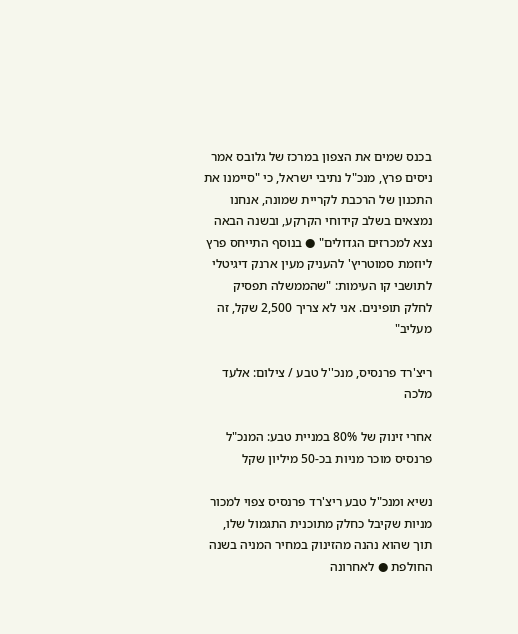בכנס שמים את הצפון במרכז של גלובס אמר ניסים פרץ, מנכ"ל נתיבי ישראל, כי "סיימנו את התכנון של הרכבת לקריית שמונה, אנחנו נמצאים בשלב קידוחי הקרקע, ובשנה הבאה נצא למכרזים הגדולים" ● בנוסף התייחס פרץ ליוזמת סמוטריץ' להעניק מעין ארנק דיגיטלי לתושבי קו העימות: "שהממשלה תפסיק לחלק תופינים. אני לא צריך 2,500 שקל, זה מעליב"

ריצ'רד פרנסיס, מנכ''ל טבע / צילום: אלעד מלכה

אחרי זינוק של 80% במניית טבע: המנכ"ל פרנסיס מוכר מניות בכ-50 מיליון שקל

נשיא ומנכ"ל טבע ריצ'רד פרנסיס צפוי למכור מניות שקיבל כחלק מתוכנית התגמול שלו, תוך שהוא נהנה מהזינוק במחיר המניה בשנה החולפת ● לאחרונה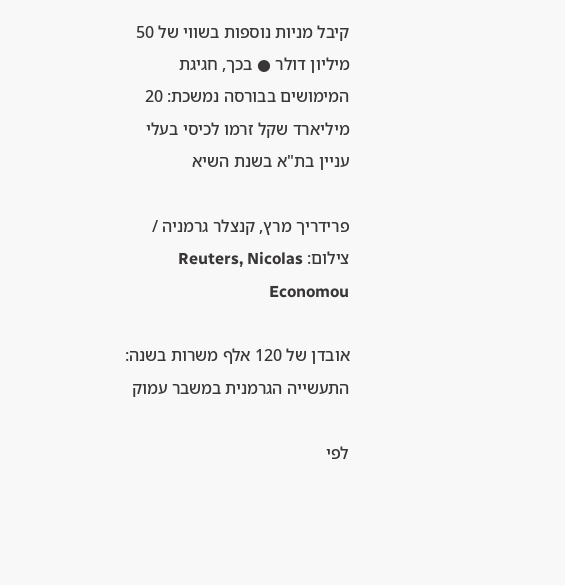קיבל מניות נוספות בשווי של 50 מיליון דולר ● בכך, חגיגת המימושים בבורסה נמשכת: 20 מיליארד שקל זרמו לכיסי בעלי עניין בת"א בשנת השיא

פרידריך מרץ, קנצלר גרמניה / צילום: Reuters, Nicolas Economou

אובדן של 120 אלף משרות בשנה: התעשייה הגרמנית במשבר עמוק

לפי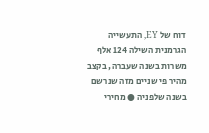דוח של EY, התעשייה הגרמנית השילה 124 אלף משרות בשנה שעברה, בקצב מהיר פי שניים מזה שנרשם בשנה שלפניה ● מחירי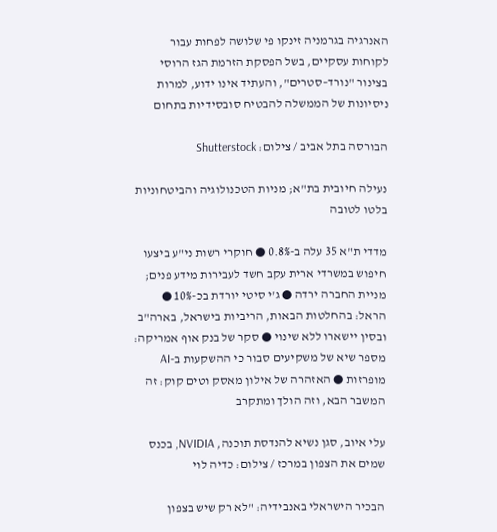האנרגיה בגרמניה זינקו פי שלושה לפחות עבור לקוחות עסקיים, בשל הפסקת הזרמת הגז הרוסי בצינור "נורד–סטרים", והעתיד אינו ידוע, למרות ניסיונות של הממשלה להבטיח סובסידיות בתחום

הבורסה בתל אביב / צילום: Shutterstock

נעילה חיובית בת"א; מניות הטכנולוגיה והביטחוניות בלטו לטובה

מדדי ת"א 35 עלה ב-0.8% ● חוקרי רשות ני"ע ביצעו חיפוש במשרדי ארית עקב חשד לעבירות מידע פנים; מניית החברה ירדה ● ג'י סיטי יורדת בכ-10% ● הראל: בהחלטות הבאות, הריביות בישראל, בארה"ב ובסין יישארו ללא שינוי ● סקר של בנק אוף אמריקה: מספר שיא של משקיעים סבור כי ההשקעות ב-AI מופרזות ● האזהרה של אילון מאסק וטים קוק: זה המשבר הבא, וזה הולך ומתקרב

עלי איוב, סגן נשיא להנדסת תוכנה, NVIDIA, בכנס שמים את הצפון במרכז / צילום: כדיה לוי

הבכיר הישראלי באנבידיה: "לא רק שיש בצפון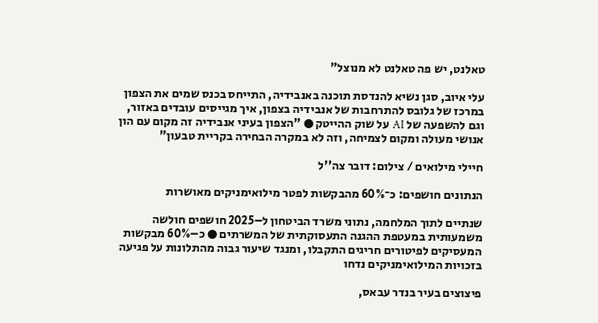טאלנט, יש פה טאלנט לא מנוצל"

עלי איוב, סגן נשיא להנדסת תוכנה באנבידיה, התייחס בכנס שמים את הצפון במרכז של גלובס להתרחבות של אנבידיה בצפון, איך מגייסים עובדים באזור, וגם להשפעה של AI על שוק ההייטק ● "הצפון בעיני אנבידיה זה מקום עם הון אנושי מעולה ומקום לצמיחה, וזה לא במקרה הבחירה בקריית טבעון"

חיילי מילואים / צילום: דובר צה''ל

הנתונים חושפים: כ־60% מהבקשות לפטר מילואימניקים מאושרות

שנתיים לתוך המלחמה, נתוני משרד הביטחון ל–2025 חושפים חולשה משמעותית במעטפת ההגנה התעסוקתית של המשרתים ● כ–60% מבקשות המעסיקים לפיטורים חריגים התקבלו, ומנגד שיעור גבוה מהתלונות על פגיעה בזכויות המילואימניקים נדחו

פיצוצים בעיר בנדר עבאס,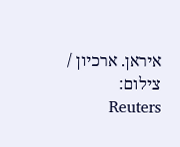איראן. ארכיון / צילום: Reuters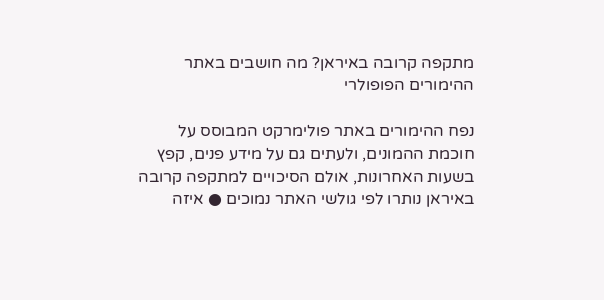מתקפה קרובה באיראן? מה חושבים באתר ההימורים הפופולרי

נפח ההימורים באתר פולימרקט המבוסס על חוכמת ההמונים, ולעתים גם על מידע פנים, קפץ בשעות האחרונות, אולם הסיכויים למתקפה קרובה באיראן נותרו לפי גולשי האתר נמוכים ● איזה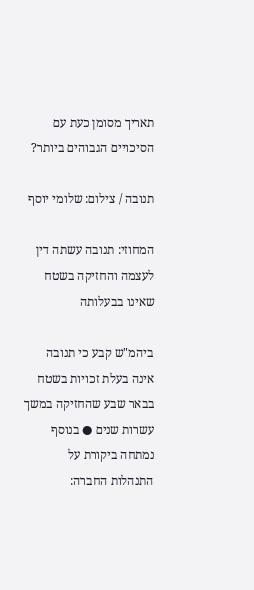תאריך מסומן כעת עם הסיכויים הגבוהים ביותר?

תנובה / צילום: שלומי יוסף

המחוזי: תנובה עשתה דין לעצמה והחזיקה בשטח שאינו בבעלותה

ביהמ"ש קבע כי תנובה אינה בעלת זכויות בשטח בבאר שבע שהחזיקה במשך עשרות שנים ● בנוסף נמתחה ביקורת על התנהלות החברה: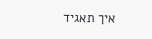איך תאגיד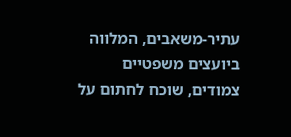עתיר-משאבים, המלווה ביועצים משפטיים צמודים, שוכח לחתום על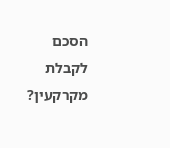הסכם לקבלת מקרקעין?